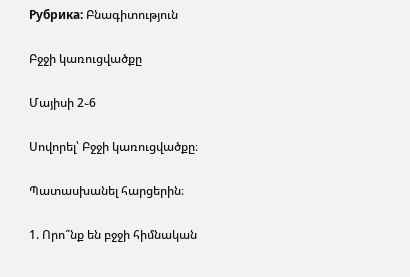Рубрика: Բնագիտություն

Բջջի կառուցվածքը

Մայիսի 2֊6

Սովորել՝ Բջջի կառուցվածքը։

Պատասխանել հարցերին։

1. Որո՞նք են բջջի հիմնական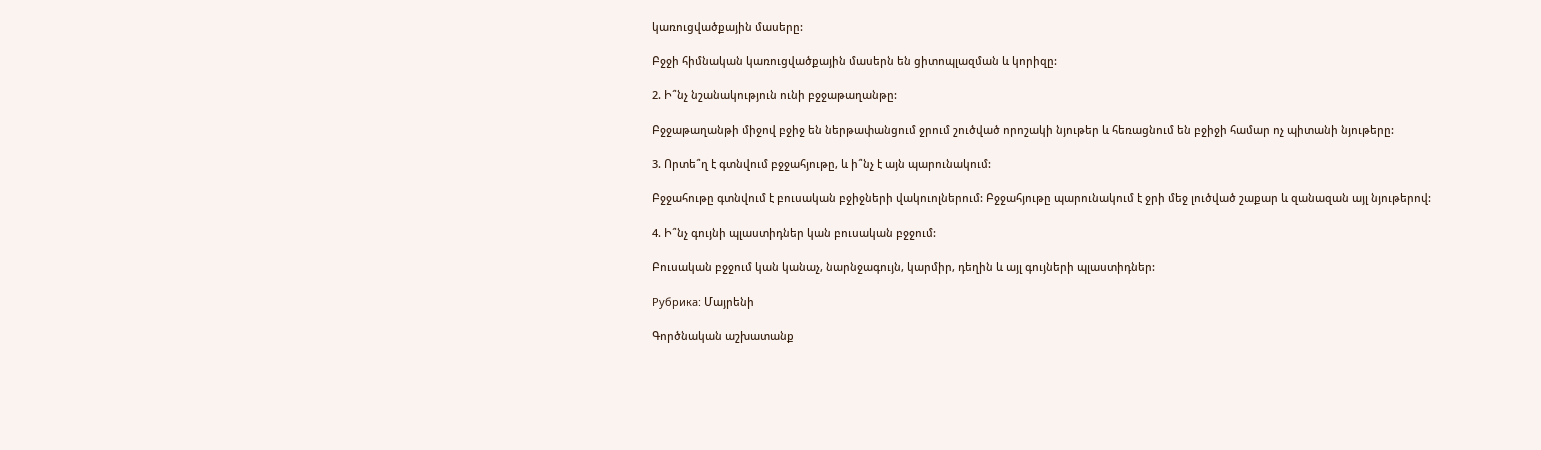կառուցվածքային մասերը:

Բջջի հիմնական կառուցվածքային մասերն են ցիտոպլազման և կորիզը:

2. Ի՞նչ նշանակություն ունի բջջաթաղանթը:

Բջջաթաղանթի միջով բջիջ են ներթափանցում ջրում շուծված որոշակի նյութեր և հեռացնում են բջիջի համար ոչ պիտանի նյութերը:

3. Որտե՞ղ է գտնվում բջջահյութը, և ի՞նչ է այն պարունակում:

Բջջահութը գտնվում է բուսական բջիջների վակուոլներում: Բջջահյութը պարունակում է ջրի մեջ լուծված շաքար և զանազան այլ նյութերով:

4. Ի՞նչ գույնի պլաստիդներ կան բուսական բջջում:

Բուսական բջջում կան կանաչ, նարնջագույն, կարմիր, դեղին և այլ գույների պլաստիդներ:

Рубрика: Մայրենի

Գործնական աշխատանք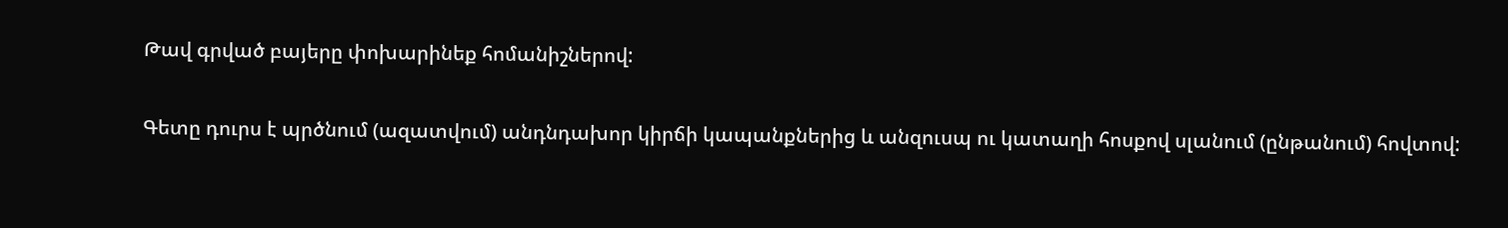Թավ գրված բայերը փոխարինեք հոմանիշներով:

Գետը դուրս է պրծնում (ազատվում) անդնդախոր կիրճի կապանքներից և անզուսպ ու կատաղի հոսքով սլանում (ընթանում) հովտով: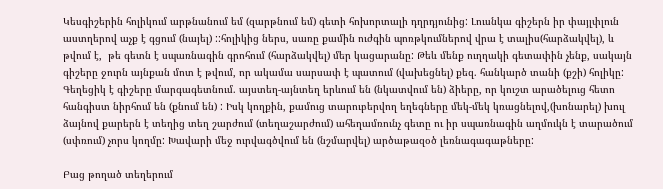Կեսգիշերին հոլիկում արթնանում եմ (զարթնում եմ) գետի հոխորտալի դղրդյունից: Լուսնկա գիշերն իր փայլփլուն աստղերով աչք է գցում (նայել) ::հոլիկից ներս, սառը քամին ուժգին պոռթկումներով վրա է տալիս(հարձակվել), և թվում է,  թե գետն է սպառնագին գրոհում (հարձակվել) մեր կացարանը: Թեև մենք ուղղակի գետափին չենք, սակայն գիշերը ջուրն այնքան մոտ է թվում, որ ակամա սարսափ է պատում (վախեցնել) քեզ. հանկարծ տանի (քշի) հոլիկը:
Գեղեցիկ է գիշերը մարգագետնում. այստեղ-այնտեղ երևում են (նկատվում են) ձիերը, որ կուշտ արածելուց հետո հանգիստ նիրհում են (քնում են) : Իսկ կողքին, քամուց տարուբերվող եղեգները մեկ-մեկ կռացնելով,(խոնարել) խուլ ձայնով քարերն է տեղից տեղ շարժում (տեղաշարժում) ահեղամռունչ գետը ու իր սպառնագին աղմուկն է տարածում (սփռում) չորս կողմը: Խավարի մեջ ուրվագծվում են (նշմարվել) արծաթազօծ լեռնագագաթները:

Բաց թողած տեղերում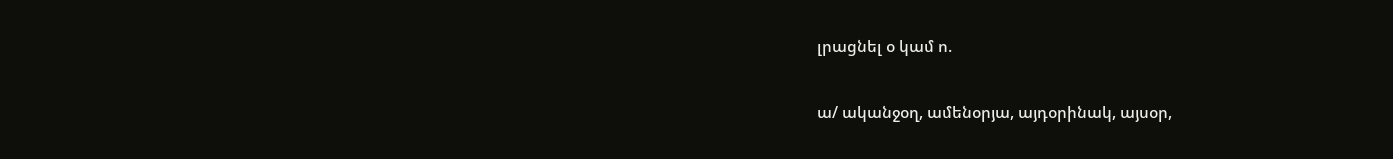լրացնել օ կամ ո.

ա/ ականջօղ, ամենօրյա, այդօրինակ, այսօր,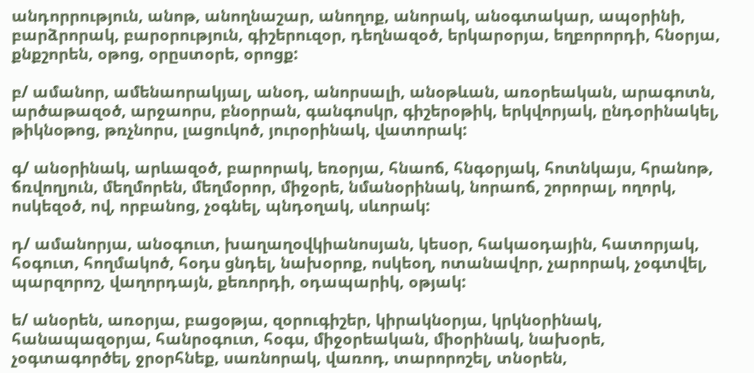անդորրություն, անոթ, անողնաշար, անողոք, անորակ, անօգտակար, ապօրինի, բարձրորակ, բարօրություն, գիշերուզօր, դեղնազօծ, երկարօրյա, եղբորորդի, հնօրյա, քնքշորեն, օթոց, օրըստօրե, օրոցք:

բ/ ամանոր, ամենաորակյալ, անօդ, անորսալի, անօթևան, առօրեական, արագոտն, արծաթազօծ, արջաորս, բնօրրան, գանգոսկր, գիշերօթիկ, երկվորյակ, ընդօրինակել, թիկնօթոց, թռչնորս, լացուկոծ, յուրօրինակ, վատորակ:

գ/ անօրինակ, արևազօծ, բարորակ, եռօրյա, հնաոճ, հնգօրյակ, հոտնկայս, հրանոթ, ճռվողյուն, մեղմորեն, մեղմօրոր, միջօրե, նմանօրինակ, նորաոճ, շորորալ, ողորկ, ոսկեզօծ, ով, որբանոց, չօգնել, պնդօղակ, սևորակ:

դ/ ամանորյա, անօգուտ, խաղաղօվկիանոսյան, կեսօր, հակաօդային, հատորյակ, հօգուտ, հողմակոծ, հօդս ցնդել, նախօրոք, ոսկեօղ, ոտանավոր, չարորակ, չօգտվել, պարզորոշ, վաղորդայն, քեռորդի, օդապարիկ, օթյակ:

ե/ անօրեն, առօրյա, բացօթյա, զօրուգիշեր, կիրակնօրյա, կրկնօրինակ, հանապազօրյա, հանրօգուտ, հօգս, միջօրեական, միօրինակ, նախօրե, չօգտագործել, ջրօրհնեք, սառնորակ, վառոդ, տարորոշել, տնօրեն,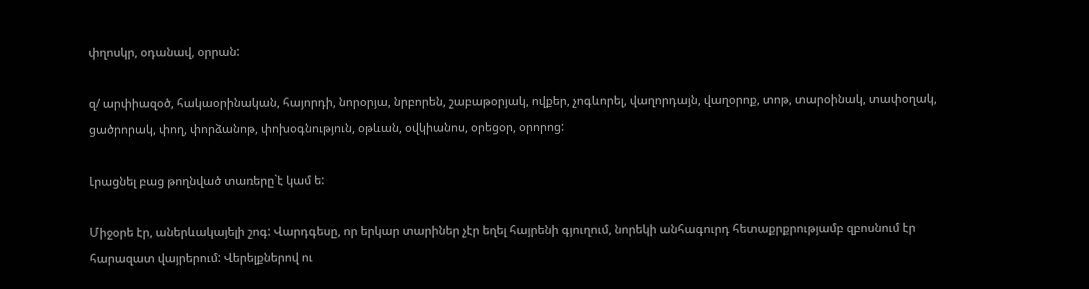փղոսկր, օդանավ, օրրան:

զ/ արփիազօծ, հակաօրինական, հայորդի, նորօրյա, նրբորեն, շաբաթօրյակ, ովքեր, չոգևորել, վաղորդայն, վաղօրոք, տոթ, տարօինակ, տափօղակ, ցածրորակ, փող, փորձանոթ, փոխօգնություն, օթևան, օվկիանոս, օրեցօր, օրորոց:

Լրացնել բաց թողնված տառերը`է կամ ե:

Միջօրե էր, աներևակայելի շոգ: Վարդգեսը, որ երկար տարիներ չէր եղել հայրենի գյուղում, նորեկի անհագուրդ հետաքրքրությամբ զբոսնում էր հարազատ վայրերում: Վերելքներով ու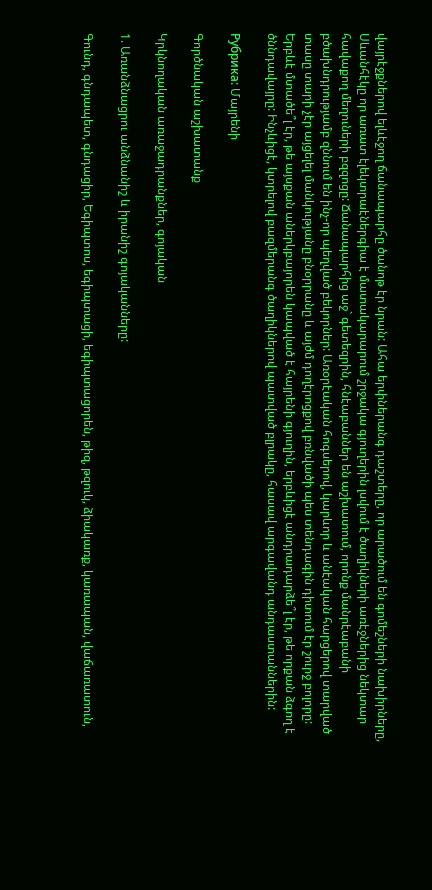վայրէջքներով ելևէջող ճանապարհը ծանոթ էր նրան: Ահա երփներանգ դաշտերը, որ արածում են գոմեշների նախիրները, Սևանհէկը որ առատ էլեկտրաէներգիա է մատակարարում շրջակա գյուղերին լսվում է ծաղիկների առէջներից նեկտար հավաքող մեղուների բզզոցը: Ճանապարհից աջ` գետեզրին, հնէաբաններ են աշխատում, որոնք մանրէաբանի բծախնդրությամբ զննում են ինչ-որ պեղված բեկորներ: Առօրէական հոգսերով, կարևոր և անէական հարցերով տարված տասը տարի չէր այցելել մանկությանը բնօրրանը և այժմ դողէրոցքով բռնվածի պես տենդագին դիտում էր շուրջ բոլորը: Երբևէ մտածե՞լ էր, թե այսքան աներկբայորեն կապված է հայրենի գյուղին, երբևիցէ անդրադարձե՞լ էր, թե որքան ձգող է ծննդավայրը: Ինչևիցէ, կտրելով բազմերանգ ծաղիկներով պատված բլրակը, հասավ արգավանդ անդաստաններին:

Рубрика: Մայրենի

Գործնական աշխատանք

Կրկնողական առաջադրանքներ, գոյական

1. Առանձնացրու անձնանիշ և իրանիշ գոյականները:

Գունդ, գնդապետ, գնդացիր, Եգիպտոս, եգիպտացի, եգիպտացորեն, թիզ, թզուկ, ձիակառք, կառապան, վաճառատուն,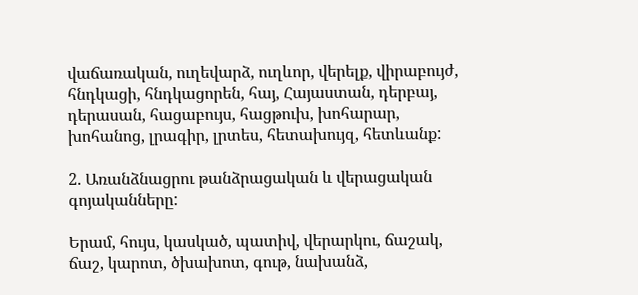վաճառական, ուղեվարձ, ուղևոր, վերելք, վիրաբույժ, հնդկացի, հնդկացորեն, հայ, Հայաստան, դերբայ, դերասան, հացաբույս, հացթուխ, խոհարար, խոհանոց, լրագիր, լրտես, հետախույզ, հետևանք:

2. Առանձնացրու թանձրացական և վերացական գոյականները:

Երամ, հույս, կասկած, պատիվ, վերարկու, ճաշակ, ճաշ, կարոտ, ծխախոտ, գութ, նախանձ,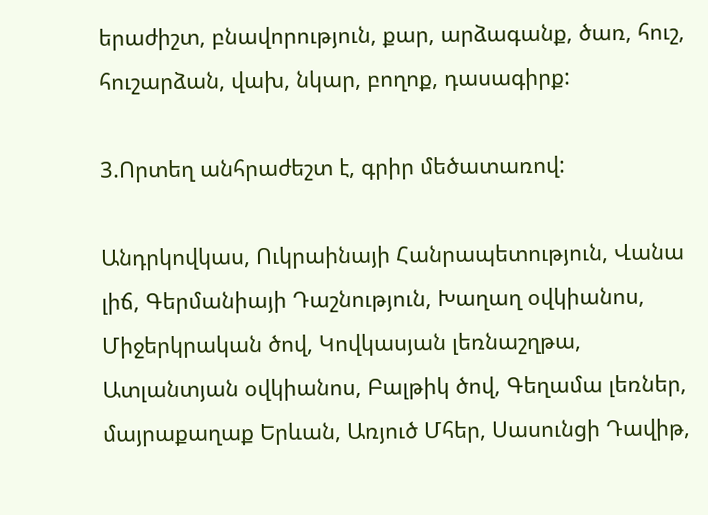երաժիշտ, բնավորություն, քար, արձագանք, ծառ, հուշ, հուշարձան, վախ, նկար, բողոք, դասագիրք:

3.Որտեղ անհրաժեշտ է, գրիր մեծատառով:

Անդրկովկաս, Ուկրաինայի Հանրապետություն, Վանա լիճ, Գերմանիայի Դաշնություն, Խաղաղ օվկիանոս, Միջերկրական ծով, Կովկասյան լեռնաշղթա, Ատլանտյան օվկիանոս, Բալթիկ ծով, Գեղամա լեռներ, մայրաքաղաք Երևան, Առյուծ Մհեր, Սասունցի Դավիթ,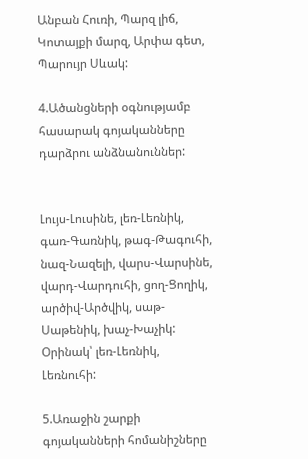Անբան Հուռի, Պարզ լիճ, Կոտայքի մարզ, Արփա գետ, Պարույր Սևակ:

4.Ածանցների օգնությամբ հասարակ գոյականները դարձրու անձնանուններ:


Լույս-Լուսինե, լեռ-Լեռնիկ, գառ-Գառնիկ, թագ-Թագուհի, նազ-Նազելի, վարս-Վարսինե, վարդ-Վարդուհի, ցող-Ցողիկ, արծիվ-Արծվիկ, սաթ-Սաթենիկ, խաչ-Խաչիկ:
Օրինակ՝ լեռ-Լեռնիկ, Լեռնուհի:

5.Առաջին շարքի գոյականների հոմանիշները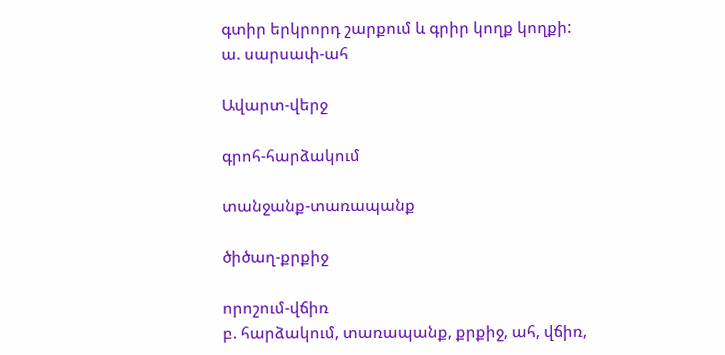գտիր երկրորդ շարքում և գրիր կողք կողքի:
ա. սարսափ-ահ

Ավարտ-վերջ

գրոհ-հարձակում

տանջանք-տառապանք

ծիծաղ-քրքիջ

որոշում-վճիռ
բ. հարձակում, տառապանք, քրքիջ, ահ, վճիռ,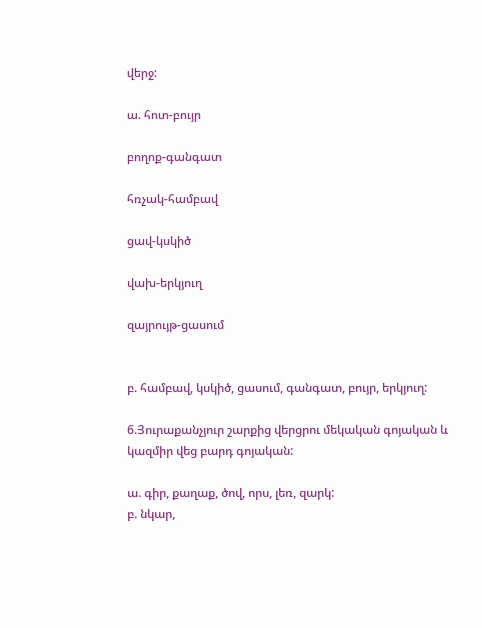վերջ:

ա. հոտ-բույր

բողոք-գանգատ

հռչակ-համբավ

ցավ-կսկիծ

վախ-երկյուղ

զայրույթ-ցասում


բ. համբավ, կսկիծ, ցասում, գանգատ, բույր, երկյուղ:

6.Յուրաքանչյուր շարքից վերցրու մեկական գոյական և կազմիր վեց բարդ գոյական:

ա. գիր, քաղաք, ծով, որս, լեռ, զարկ:
բ. նկար,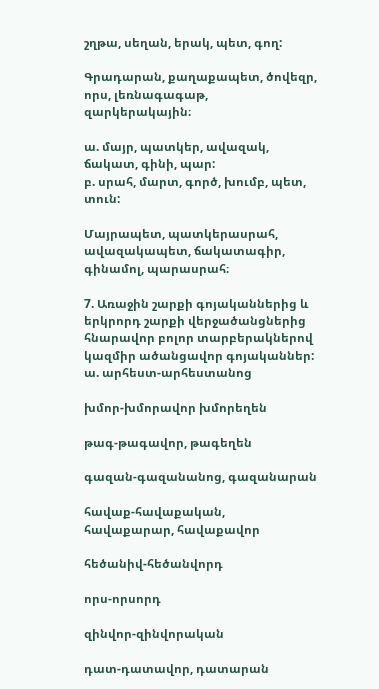շղթա, սեղան, երակ, պետ, գող:

Գրադարան, քաղաքապետ, ծովեզր, որս, լեռնագագաթ, զարկերակային։

ա. մայր, պատկեր, ավազակ, ճակատ, գինի, պար:
բ. սրահ, մարտ, գործ, խումբ, պետ, տուն:

Մայրապետ, պատկերասրահ, ավազակապետ, ճակատագիր, գինամոլ, պարասրահ։

7. Առաջին շարքի գոյականներից և երկրորդ շարքի վերջածանցներից հնարավոր բոլոր տարբերակներով կազմիր ածանցավոր գոյականներ:
ա. արհեստ-արհեստանոց

խմոր-խմորավոր խմորեղեն

թագ-թագավոր, թագեղեն

գազան-գազանանոց, գազանարան

հավաք-հավաքական, հավաքարար, հավաքավոր

հեծանիվ-հեծանվորդ

որս-որսորդ

զինվոր-զինվորական

դատ-դատավոր, դատարան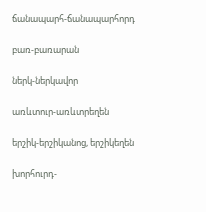ճանապարհ-ճանապարհորդ

բառ-բառարան

ներկ-ներկավոր

առևտուր-առևտրեղեն

երշիկ-երշիկանոց, երշիկեղեն

խորհուրդ-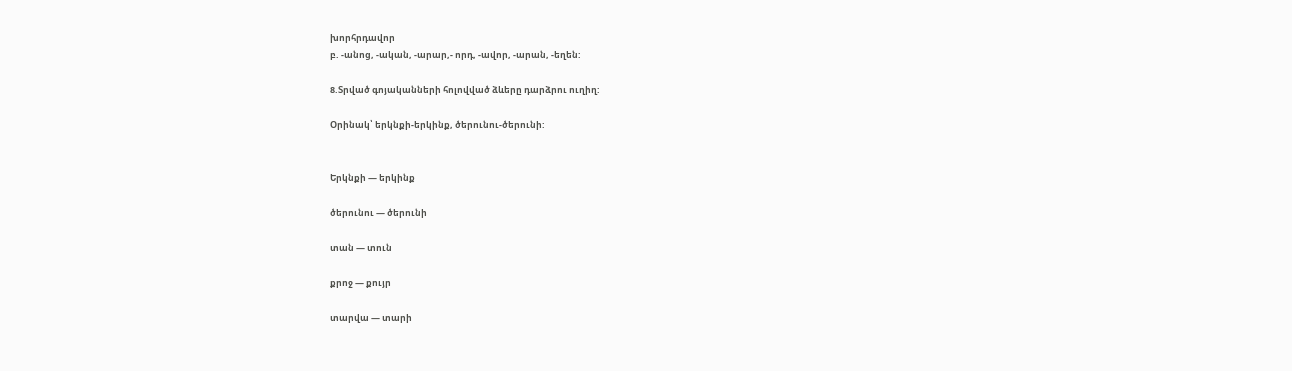խորհրդավոր
բ. -անոց, -ական, -արար,- որդ, -ավոր, -արան, -եղեն:

8.Տրված գոյականների հոլովված ձևերը դարձրու ուղիղ:

Օրինակ՝ երկնքի-երկինք, ծերունու-ծերունի:


Երկնքի — երկինք

ծերունու — ծերունի

տան — տուն

քրոջ — քույր

տարվա — տարի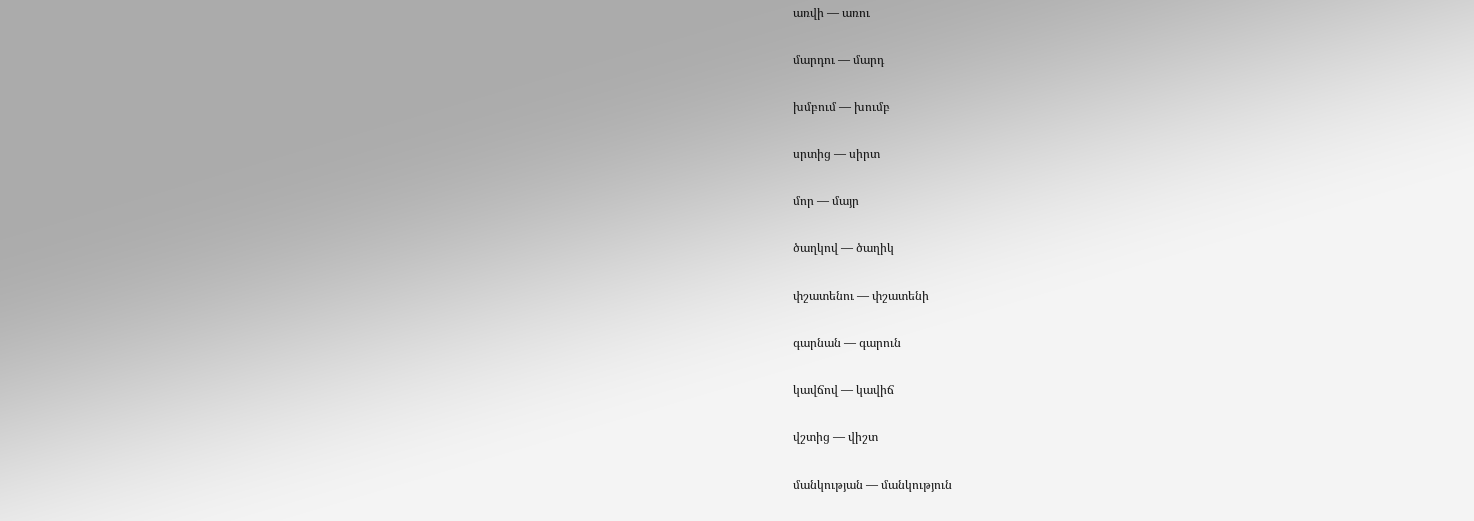առվի — առու

մարդու — մարդ

խմբում — խումբ

սրտից — սիրտ

մոր — մայր

ծաղկով — ծաղիկ

փշատենու — փշատենի

գարնան — գարուն

կավճով — կավիճ

վշտից — վիշտ

մանկության — մանկություն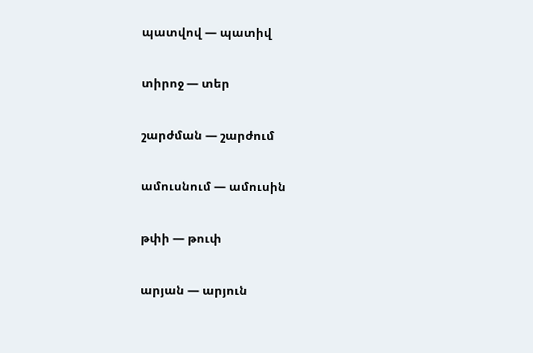պատվով — պատիվ

տիրոջ — տեր

շարժման — շարժում

ամուսնում — ամուսին

թփի — թուփ

արյան — արյուն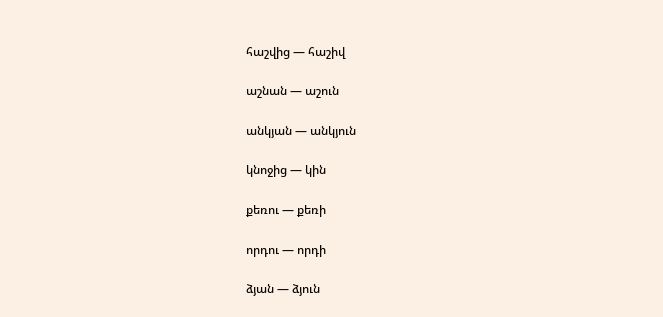հաշվից — հաշիվ

աշնան — աշուն

անկյան — անկյուն

կնոջից — կին

քեռու — քեռի

որդու — որդի

ձյան — ձյուն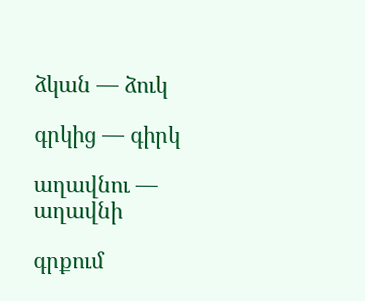ձկան — ձուկ

գրկից — գիրկ

աղավնու — աղավնի

գրքում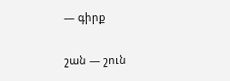— գիրք

շան — շուն